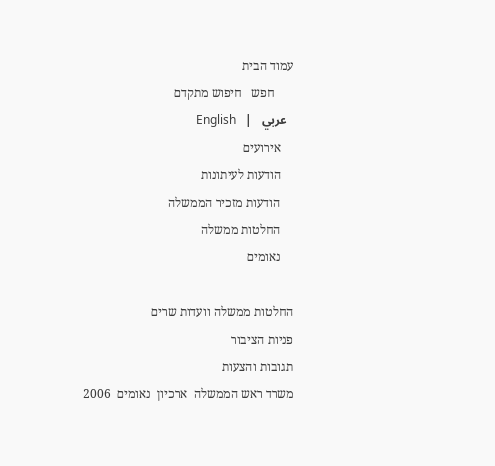עמוד הבית
      חפש   חיפוש מתקדם
  عربي   |   English
    אירועים
    הודעות לעיתונות
    הודעות מזכיר הממשלה
    החלטות ממשלה
    נאומים

החלטות ממשלה וועדות שרים
פניות הציבור
תגובות והצעות
משרד ראש הממשלה  ארכיון  נאומים  2006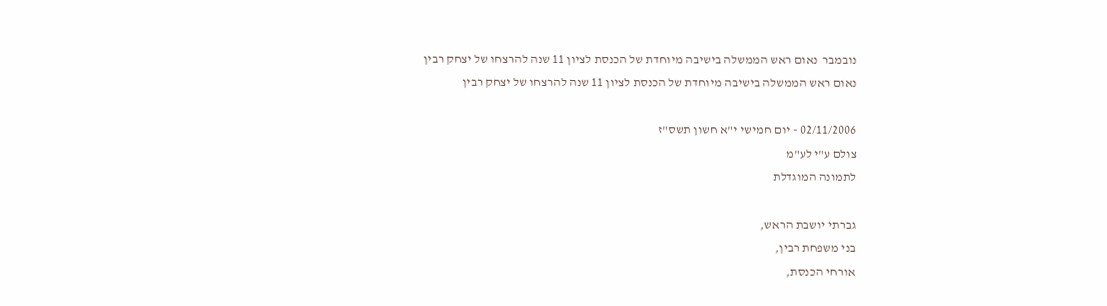נובמבר  נאום ראש הממשלה בישיבה מיוחדת של הכנסת לציון 11 שנה להרצחו של יצחק רבין
נאום ראש הממשלה בישיבה מיוחדת של הכנסת לציון 11 שנה להרצחו של יצחק רבין

02/11/2006 - יום חמישי י"א חשון תשס"ז
צולם ע"י לע"מ
לתמונה המוגדלת

גברתי יושבת הראש,
בני משפחת רבין,
אורחי הכנסת,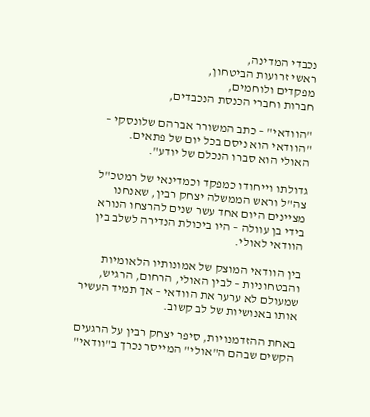נכבדי המדינה,
ראשי זרועות הביטחון,
מפקדים ולוחמים,
חברות וחברי הכנסת הנכבדים,

"הוודאי" – כתב המשורר אברהם שלונסקי –
"הוודאי הוא ניסם בכל יום של פתאים.
האולי הוא סברו הנכלם של יודע".

גדולתו וייחודו כמפקד וכמדינאי של רמטכ"ל צה"ל וראש הממשלה יצחק רבין, שאנחנו מציינים היום אחד עשר שנים להרצחו הנורא בידי בן עוולה – היו ביכולת הנדירה לשלב בין הוודאי לאולי.

בין הוודאי המוצק של אמונותיו הלאומיות והבטחוניות – לבין האולי, הרחום, הרגיש, שמעולם לא ערער את הוודאי – אך תמיד העשיר אותו באנושיות של לב קשוב.

באחת ההזדמנויות, סיפר יצחק רבין על הרגעים הקשים שבהם ה"אולי" המייסר נכרך ב"וודאי"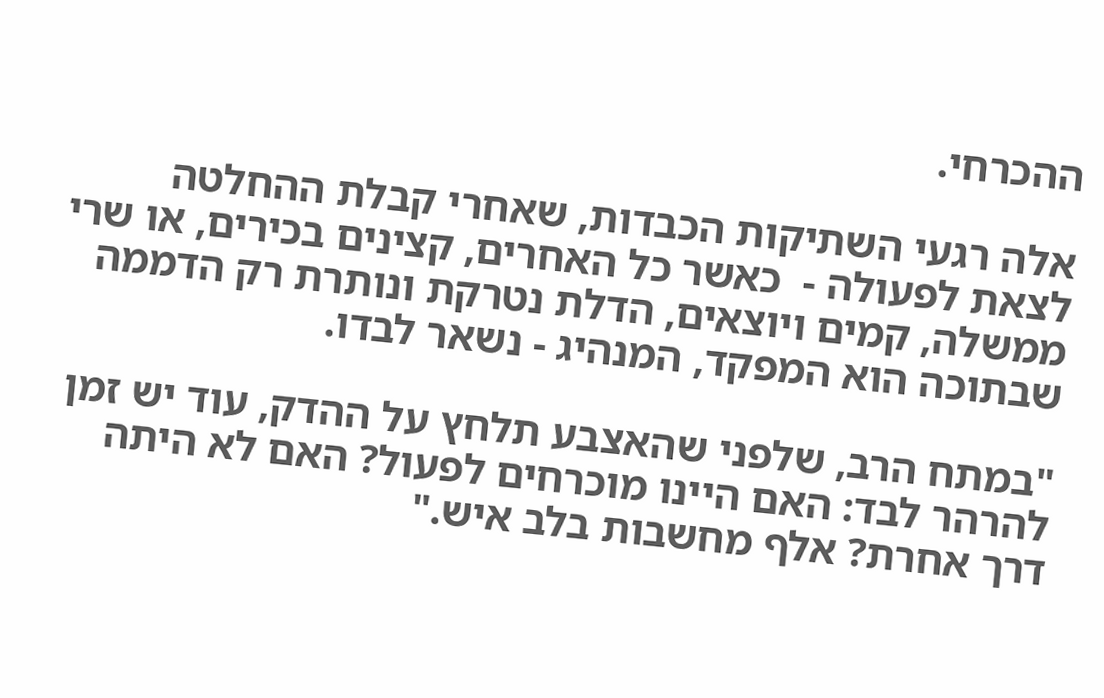ההכרחי.

אלה רגעי השתיקות הכבדות, שאחרי קבלת ההחלטה לצאת לפעולה -  כאשר כל האחרים, קצינים בכירים, או שרי ממשלה, קמים ויוצאים, הדלת נטרקת ונותרת רק הדממה שבתוכה הוא המפקד, המנהיג - נשאר לבדו.

"במתח הרב, שלפני שהאצבע תלחץ על ההדק, עוד יש זמן להרהר לבד: האם היינו מוכרחים לפעול? האם לא היתה דרך אחרת? אלף מחשבות בלב איש."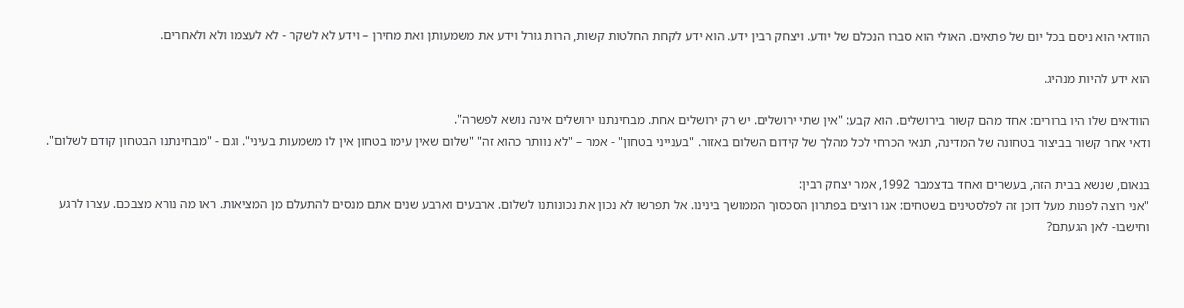הוודאי הוא ניסם בכל יום של פתאים. האולי הוא סברו הנכלם של יודע. ויצחק רבין ידע. הוא ידע לקחת החלטות קשות, הרות גורל וידע את משמעותן ואת מחירן – וידע לא לשקר - לא לעצמו ולא ולאחרים.

הוא ידע להיות מנהיג.

הוודאים שלו היו ברורים: אחד מהם קשור בירושלים. הוא קבע: "אין שתי ירושלים. יש רק ירושלים אחת. מבחינתנו ירושלים אינה נושא לפשרה".
ודאי אחר קשור בביצור בטחונה של המדינה, תנאי הכרחי לכל מהלך של קידום השלום באזור. "בענייני בטחון" - אמר – "לא נוותר כהוא זה" "שלום שאין עימו בטחון אין לו משמעות בעיני". וגם - "מבחינתנו הבטחון קודם לשלום".

בנאום, שנשא בבית הזה, בעשרים ואחד בדצמבר 1992, אמר יצחק רבין:
"אני רוצה לפנות מעל דוכן זה לפלסטינים בשטחים: אנו רוצים בפתרון הסכסוך הממושך בינינו. אל תפרשו לא נכון את נכונותנו לשלום. ארבעים וארבע שנים אתם מנסים להתעלם מן המציאות. ראו מה נורא מצבכם. עצרו לרגע וחישבו- לאן הגעתם?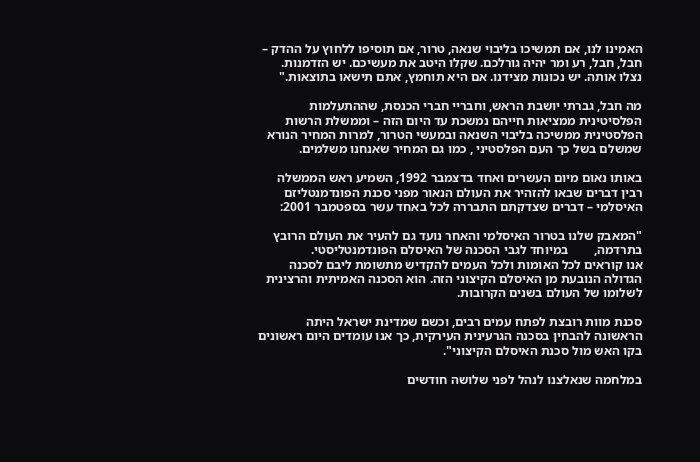האמינו לנו, אם תמשיכו בליבוי שנאה, טרור, אם תוסיפו ללחוץ על ההדק – חבל, חבל, רע ומר יהיה גורלכם. שקלו היטב את מעשיכם. יש הזדמנות. נצלו אותה. יש נכונות מצידנו. אם היא תוחמץ, אתם תישאו בתוצאות."

מה חבל, גברתי יושבת הראש, וחבריי חברי הכנסת, שההתעלמות הפלסיטינית ממציאות חייהם נמשכת עד היום הזה – וממשלת הרשות הפלסטינית ממשיכה בליבוי השנאה ובמעשי הטרור, למרות המחיר הנורא שמשלם בשל כך העם הפלסטיני , כמו גם המחיר שאנחנו משלמים.

באותו נאום מיום העשרים ואחד בדצמבר 1992, השמיע ראש הממשלה רבין דברים שבאו להזהיר את העולם הנאור מפני סכנת הפונדמנטליזם האיסלמי – דברים שצדקתם התבררה לכל באחד עשר בספטמבר 2001:

"המאבק שלנו בטרור האיסלמי והאחר נועד גם להעיר את העולם הרובץ בתרדמה,        במיוחד לגבי הסכנה של האיסלם הפונדמנטליסטי.
אנו קוראים לכל האומות ולכל העמים להקדיש מתשומת ליבם לסכנה הגדולה הנובעת מן האיסלם הקיצוני הזה. הוא הסכנה האמיתית והרצינית לשלומו של העולם בשנים הקרובות.

סכנת מוות רובצת לפתח עמים רבים, וכשם שמדינת ישראל היתה הראשונה להבחין בסכנה הגרעינית העירקית, כך אנו עומדים היום ראשונים בקו האש מול סכנת האיסלם הקיצוני".

במלחמה שנאלצנו לנהל לפני שלושה חודשים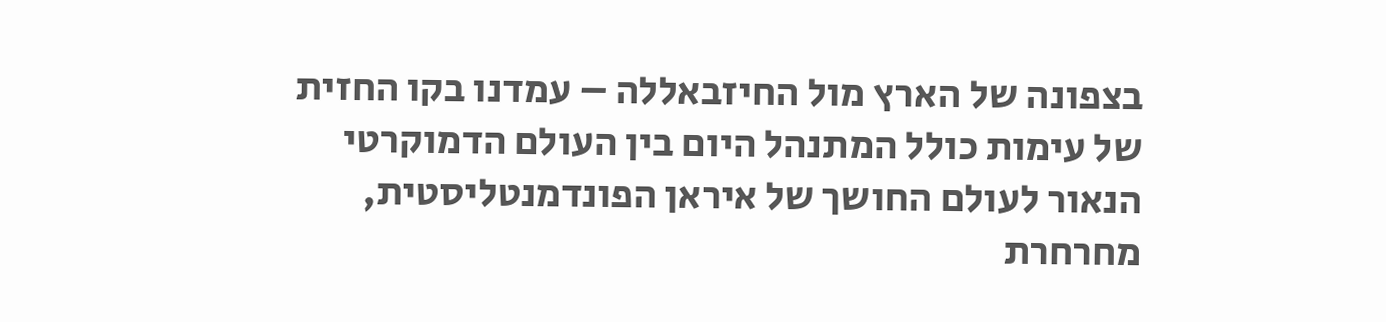בצפונה של הארץ מול החיזבאללה – עמדנו בקו החזית של עימות כולל המתנהל היום בין העולם הדמוקרטי הנאור לעולם החושך של איראן הפונדמנטליסטית, מחרחרת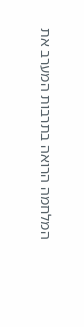המלחמה הרואה בתרבות המערב את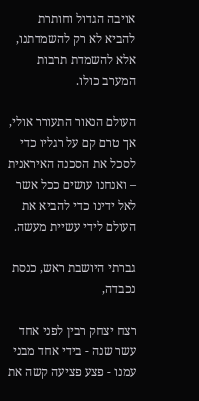אויבה הגדול וחותרת להביא לא רק להשמדתנו, אלא להשמדת תרבות המערב כולו.

העולם הנאור התעורר אולי, אך טרם קם על רגליו כדי לסכל את הסכנה האיראנית – ואנחנו עושים ככל אשר לאל ידינו כדי להביא את העולם לידי עשיית מעשה.

גברתי היושבת ראש, כנסת נכבדה,

רצח יצחק רבין לפני אחד עשר שנה - בידי אחד מבני עמנו - פצע פציעה קשה את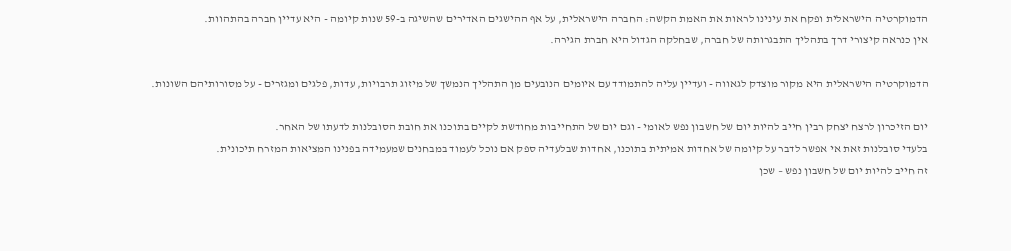הדמוקרטיה הישראלית ופקח את עינינו לראות את האמת הקשה: החברה הישראלית, על אף ההישגים האדירים שהשיגה ב-59 שנות קיומה - היא עדיין חברה בהתהוות.
אין כנראה קיצורי דרך בתהליך התבגרותה של חברה, שבחלקה הגדול היא חברת הגירה.

הדמוקרטיה הישראלית היא מקור מוצדק לגאווה - ועדיין עליה להתמודד עם איומים הנובעים מן התהליך הנמשך של מיזוג תרבויות, עדות, פלגים ומגזרים - על מסורותיהם השונות.

יום הזיכרון לרצח יצחק רבין חייב להיות יום של חשבון נפש לאומי - וגם יום של התחייבות מחודשת לקיים בתוכנו את חובת הסובלנות לדעתו של האחר.
בלעדי סובלנות זאת אי אפשר לדבר על קיומה של אחדות אמיתית בתוכנו, אחדות שבלעדיה ספק אם נוכל לעמוד במבחנים שמעמידה בפנינו המציאות המזרח תיכונית.
זה חייב להיות יום של חשבון נפש – שכן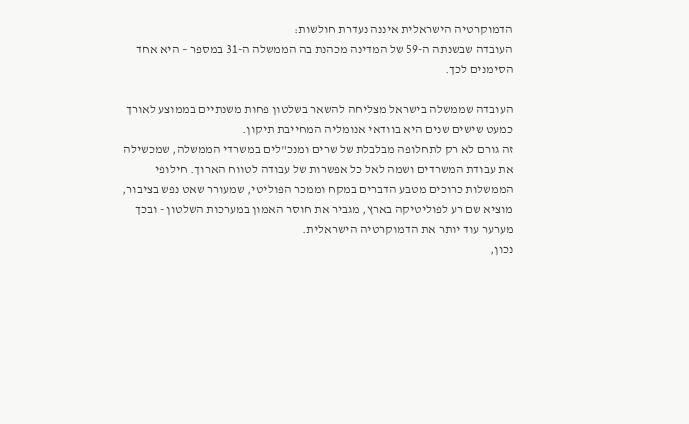הדמוקרטיה הישראלית איננה נעדרת חולשות:
העובדה שבשנתה ה-59 של המדינה מכהנת בה הממשלה ה-31 במספר – היא אחד הסימנים לכך.

העובדה שממשלה בישראל מצליחה להשאר בשלטון פחות משנתיים בממוצע לאורך כמעט שישים שנים היא בוודאי אנומליה המחייבת תיקון.
זה גורם לא רק לתחלופה מבלבלת של שרים ומנכ"לים במשרדי הממשלה, שמכשילה את עבודת המשרדים ושמה לאל כל אפשרות של עבודה לטווח הארוך. חילופי הממשלות כרוכים מטבע הדברים במקח וממכר הפוליטי, שמעורר שאט נפש בציבור, מוציא שם רע לפוליטיקה בארץ, מגביר את חוסר האמון במערכות השלטון - ובכך מערער עוד יותר את הדמוקרטיה הישראלית.
נכון,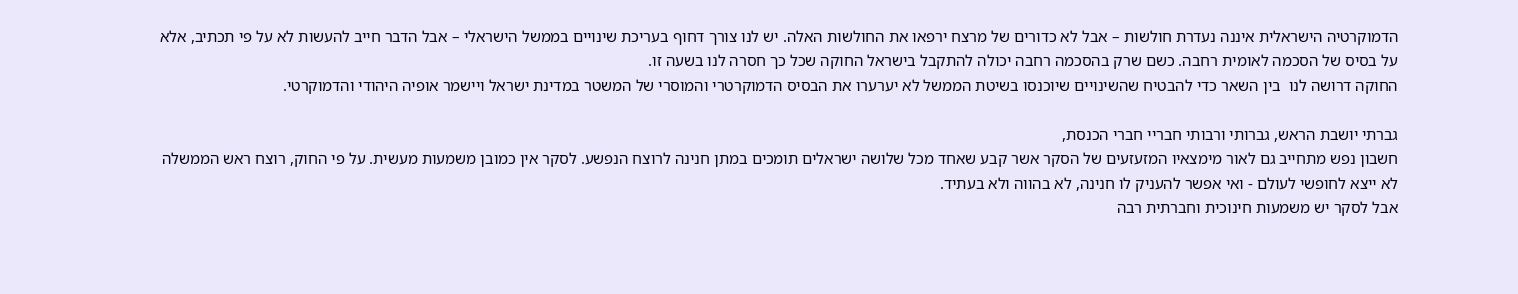הדמוקרטיה הישראלית איננה נעדרת חולשות – אבל לא כדורים של מרצח ירפאו את החולשות האלה. יש לנו צורך דחוף בעריכת שינויים בממשל הישראלי – אבל הדבר חייב להעשות לא על פי תכתיב, אלא על בסיס של הסכמה לאומית רחבה. כשם שרק בהסכמה רחבה יכולה להתקבל בישראל החוקה שכל כך חסרה לנו בשעה זו.
החוקה דרושה לנו  בין השאר כדי להבטיח שהשינויים שיוכנסו בשיטת הממשל לא יערערו את הבסיס הדמוקרטרי והמוסרי של המשטר במדינת ישראל ויישמר אופיה היהודי והדמוקרטי.

גברתי יושבת הראש, גברותי ורבותי חבריי חברי הכנסת,
חשבון נפש מתחייב גם לאור מימצאיו המזעזעים של הסקר אשר קבע שאחד מכל שלושה ישראלים תומכים במתן חנינה לרוצח הנפשע. לסקר אין כמובן משמעות מעשית. על פי החוק, רוצח ראש הממשלה לא ייצא לחופשי לעולם - ואי אפשר להעניק לו חנינה, לא בהווה ולא בעתיד.
אבל לסקר יש משמעות חינוכית וחברתית רבה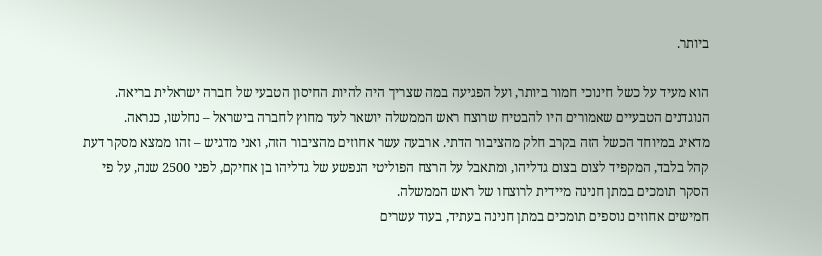ביותר.

הוא מעיד על כשל חינוכי חמור ביותר, ועל הפגיעה במה שצריך היה להיות החיסון הטבעי של חברה ישראלית בריאה. הנוגדנים הטבעיים שאמורים היו להבטיח שרוצח ראש הממשלה יושאר לעד מחוץ לחברה בישראל – נחלשו, כנראה.
מדאיג במיוחד הכשל הזה בקרב חלק מהציבור הדתי. ארבעה עשר אחוזים מהציבור הזה, ואני מדגיש – זהו ממצא מסקר דעת קהל בלבד, המקפיד לצום בצום גדליהו, ומתאבל על הרצח הפוליטי הנפשע של גדליהו בן אחיקם, לפני 2500 שנה, על פי הסקר תומכים במתן חנינה מיידית לרוצחו של ראש הממשלה.
חמישים אחוזים נוספים תומכים במתן חנינה בעתיד, בעוד עשרים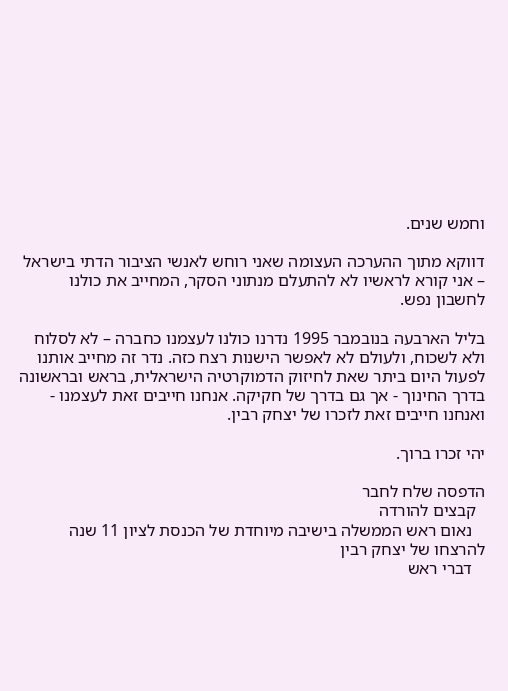וחמש שנים.

דווקא מתוך ההערכה העצומה שאני רוחש לאנשי הציבור הדתי בישראל – אני קורא לראשיו לא להתעלם מנתוני הסקר, המחייב את כולנו לחשבון נפש.

בליל הארבעה בנובמבר 1995 נדרנו כולנו לעצמנו כחברה – לא לסלוח ולא לשכוח, ולעולם לא לאפשר הישנות רצח כזה. נדר זה מחייב אותנו לפעול היום ביתר שאת לחיזוק הדמוקרטיה הישראלית, בראש ובראשונה בדרך החינוך - אך גם בדרך של חקיקה. אנחנו חייבים זאת לעצמנו - ואנחנו חייבים זאת לזכרו של יצחק רבין.

יהי זכרו ברוך.

הדפסה שלח לחבר
  קבצים להורדה
   נאום ראש הממשלה בישיבה מיוחדת של הכנסת לציון 11 שנה להרצחו של יצחק רבין
   דברי ראש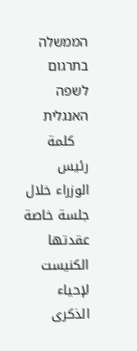הממשלה בתרגום לשפה האנגלית
   كلمة رئيس الوزراء خلال جلسة خاصة عقدتها الكنيست لإحياء الذكرى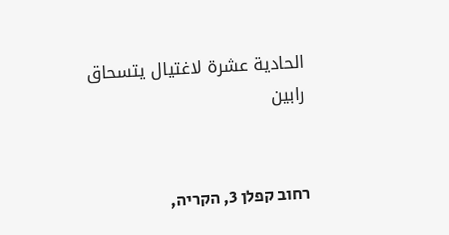الحادية عشرة لاغتيال يتسحاق رابين


רחוב קפלן 3, הקריה,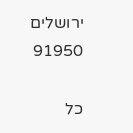ירושלים 91950

כל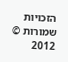הזכויות שמורות © 2012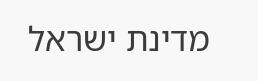מדינת ישראל